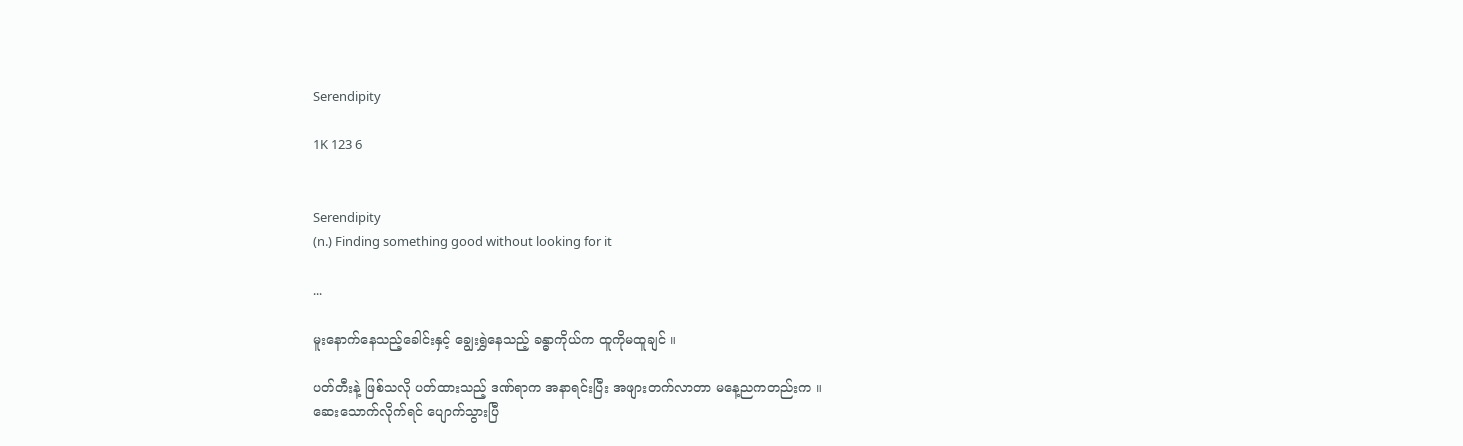Serendipity

1K 123 6


Serendipity
(n.) Finding something good without looking for it

...

မူးနောက်နေသည့်ခေါင်းနှင့် ချွေးရွှဲနေသည့် ခန္ဓာကိုယ်က ထူကိုမထူချင် ။

ပတ်တီးနဲ့ ဖြစ်သလို ပတ်ထားသည့် ဒဏ်ရာက အနာရင်းပြီး အဖျားတက်လာတာ မနေ့ညကတည်းက ။
ဆေးသောက်လိုက်ရင် ပျောက်သွားပြီ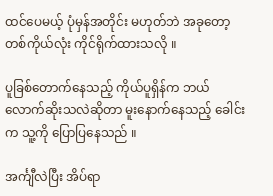ထင်ပေမယ့် ပုံမှန်အတိုင်း မဟုတ်ဘဲ အခုတော့ တစ်ကိုယ်လုံး ကိုင်ရိုက်ထားသလို ။

ပူခြစ်တောက်နေသည့် ကိုယ်ပူရှိန်က ဘယ်လောက်‌ဆိုးသလဲဆိုတာ မူးနောက်နေသည့် ခေါင်းက သူ့ကို ပြောပြနေသည် ။

အင်္ကျီလဲပြီး အိပ်ရာ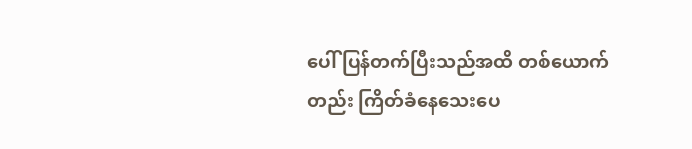ပေါ် ပြန်တက်ပြီးသည်အထိ တစ်ယောက်တည်း ကြိတ်ခံနေသေးပေ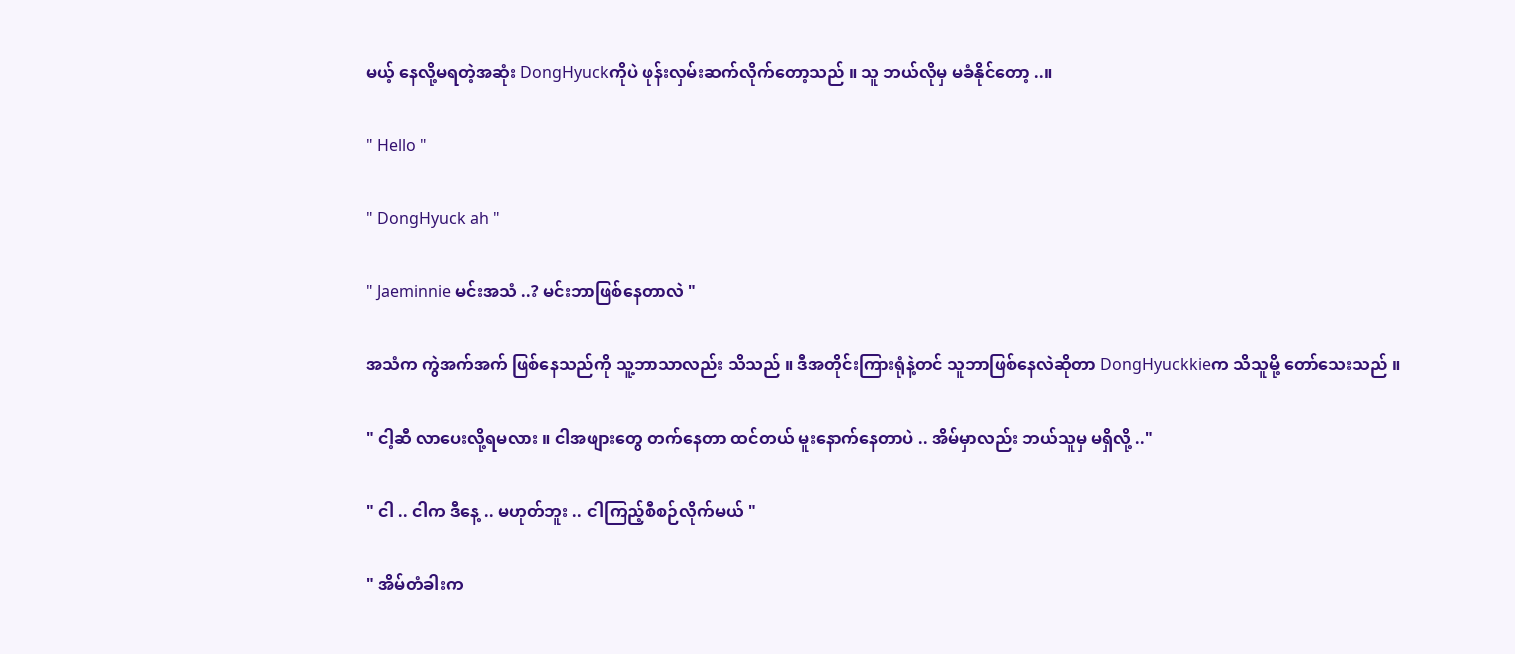မယ့် နေလို့မရတဲ့အဆုံး DongHyuckကိုပဲ ဖုန်းလှမ်းဆက်လိုက်တော့သည် ။ သူ ဘယ်လိုမှ မခံနိုင်တော့ ..။

" Hello "

" DongHyuck ah "

" Jaeminnie မင်းအသံ ..? မင်းဘာဖြစ်နေတာလဲ "

အသံက ကွဲအက်အက် ဖြစ်နေသည်ကို သူ့ဘာသာလည်း သိသည် ။ ဒီအတိုင်းကြားရုံနဲ့တင် သူဘာဖြစ်နေလဲဆိုတာ DongHyuckkieက သိသူမို့ တော်သေးသည် ။

" ငါ့ဆီ လာပေးလို့ရမလား ။ ငါအဖျားတွေ တက်နေတာ ထင်တယ် မူးနောက်နေတာပဲ .. အိမ်မှာလည်း ဘယ်သူမှ မရှိလို့ .."

" ငါ .. ငါက ဒီနေ့ .. မဟုတ်ဘူး .. ငါကြည့်စီစဉ်လိုက်မယ် "

" အိမ်တံခါးက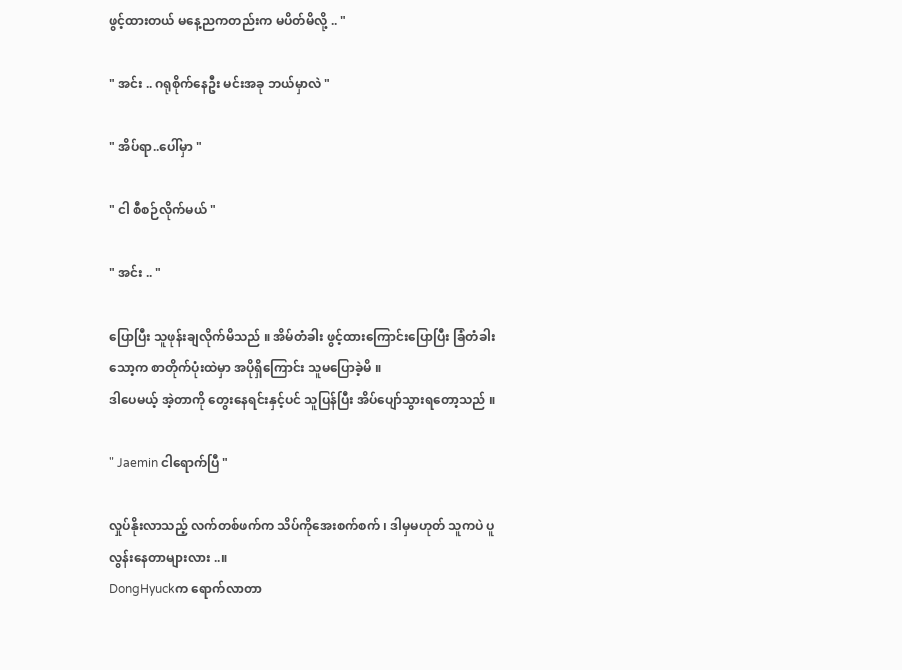ဖွင့်ထားတယ် မနေ့ညကတည်းက မပိတ်မိလို့ .. "

" အင်း .. ဂရုစိုက်နေဦး မင်းအခု ဘယ်မှာလဲ "

" အိပ်ရာ..ပေါ်မှာ "

" ငါ စီစဉ်လိုက်မယ် "

" အင်း .. "

ပြောပြီး သူဖုန်းချလိုက်မိသည် ။ အိမ်တံခါး ဖွင့်ထားကြောင်းပြောပြီး ခြံတံခါးသော့က စာတိုက်ပုံးထဲမှာ အပိုရှိကြောင်း သူမပြောခဲ့မိ ။
ဒါပေမယ့် အဲ့တာကို တွေးနေရင်းနှင့်ပင် သူပြန်ပြီး အိပ်ပျော်သွားရတော့သည် ။

" Jaemin ငါရောက်ပြီ "

လှုပ်နိုးလာသည့် လက်တစ်ဖက်က သိပ်ကိုအေးစက်စက် ၊ ဒါမှမဟုတ် သူကပဲ ပူလွန်းနေတာများလား ..။
DongHyuckက ရောက်လာတာ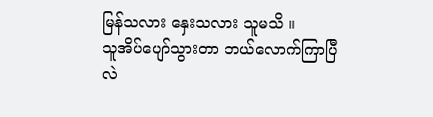မြန်သလား နှေးသလား သူမသိ ။
သူအိပ်ပျော်သွားတာ ဘယ်လောက်ကြာပြီလဲ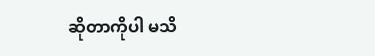ဆိုတာကိုပါ မသိ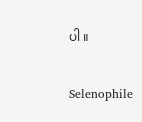ပါ ။

Selenophile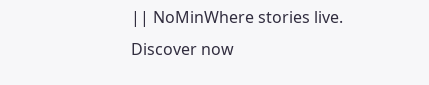|| NoMinWhere stories live. Discover now